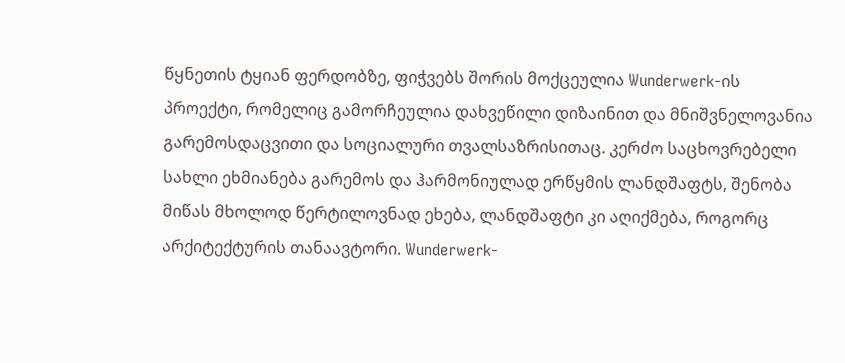წყნეთის ტყიან ფერდობზე, ფიჭვებს შორის მოქცეულია Wunderwerk-ის პროექტი, რომელიც გამორჩეულია დახვეწილი დიზაინით და მნიშვნელოვანია გარემოსდაცვითი და სოციალური თვალსაზრისითაც. კერძო საცხოვრებელი სახლი ეხმიანება გარემოს და ჰარმონიულად ერწყმის ლანდშაფტს, შენობა მიწას მხოლოდ წერტილოვნად ეხება, ლანდშაფტი კი აღიქმება, როგორც არქიტექტურის თანაავტორი. Wunderwerk-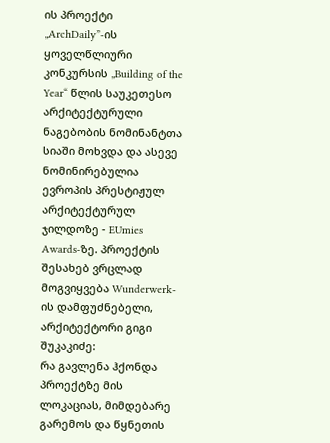ის პროექტი „ArchDaily”-ის ყოველწლიური კონკურსის „Building of the Year“ წლის საუკეთესო არქიტექტურული ნაგებობის ნომინანტთა სიაში მოხვდა და ასევე ნომინირებულია ევროპის პრესტიჟულ არქიტექტურულ ჯილდოზე - EUmies Awards-ზე. პროექტის შესახებ ვრცლად მოგვიყვება Wunderwerk-ის დამფუძნებელი, არქიტექტორი გიგი შუკაკიძე:
რა გავლენა ჰქონდა პროექტზე მის ლოკაციას, მიმდებარე გარემოს და წყნეთის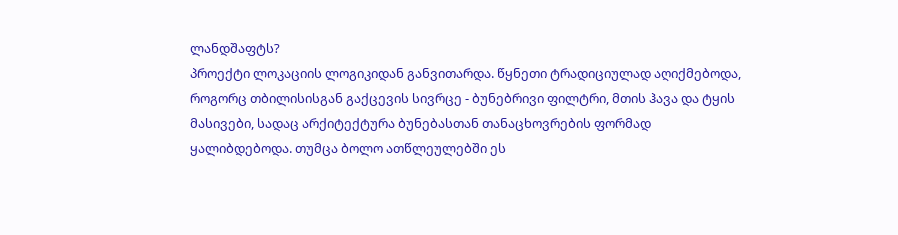ლანდშაფტს?
პროექტი ლოკაციის ლოგიკიდან განვითარდა. წყნეთი ტრადიციულად აღიქმებოდა, როგორც თბილისისგან გაქცევის სივრცე ‐ ბუნებრივი ფილტრი, მთის ჰავა და ტყის მასივები, სადაც არქიტექტურა ბუნებასთან თანაცხოვრების ფორმად ყალიბდებოდა. თუმცა ბოლო ათწლეულებში ეს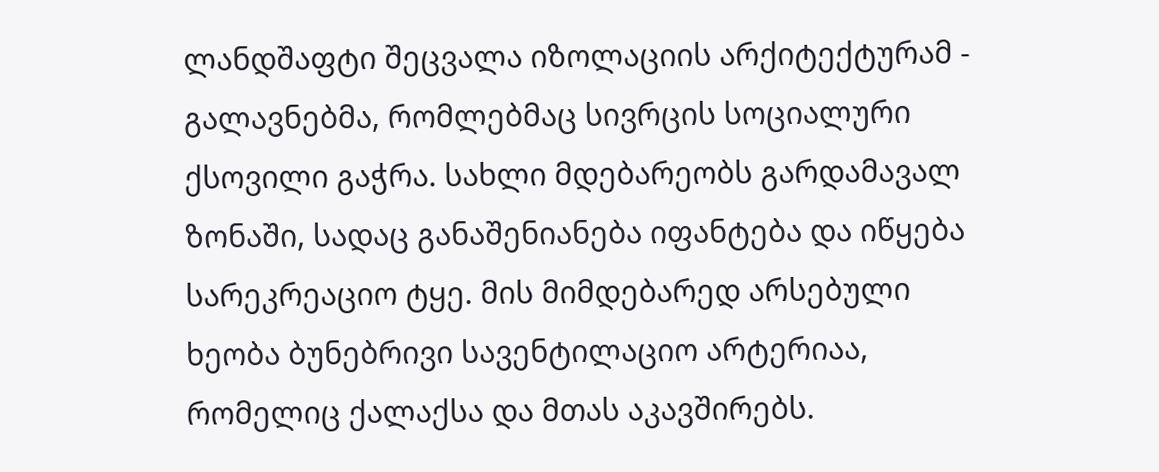ლანდშაფტი შეცვალა იზოლაციის არქიტექტურამ ‐ გალავნებმა, რომლებმაც სივრცის სოციალური ქსოვილი გაჭრა. სახლი მდებარეობს გარდამავალ ზონაში, სადაც განაშენიანება იფანტება და იწყება სარეკრეაციო ტყე. მის მიმდებარედ არსებული ხეობა ბუნებრივი სავენტილაციო არტერიაა, რომელიც ქალაქსა და მთას აკავშირებს.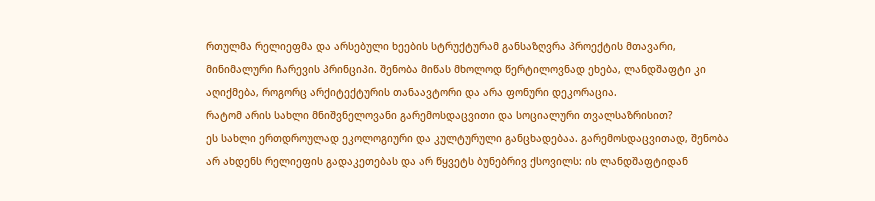რთულმა რელიეფმა და არსებული ხეების სტრუქტურამ განსაზღვრა პროექტის მთავარი, მინიმალური ჩარევის პრინციპი. შენობა მიწას მხოლოდ წერტილოვნად ეხება, ლანდშაფტი კი აღიქმება, როგორც არქიტექტურის თანაავტორი და არა ფონური დეკორაცია.
რატომ არის სახლი მნიშვნელოვანი გარემოსდაცვითი და სოციალური თვალსაზრისით?
ეს სახლი ერთდროულად ეკოლოგიური და კულტურული განცხადებაა. გარემოსდაცვითად, შენობა არ ახდენს რელიეფის გადაკეთებას და არ წყვეტს ბუნებრივ ქსოვილს: ის ლანდშაფტიდან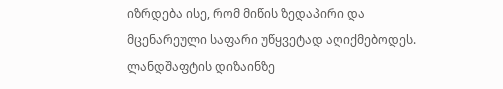იზრდება ისე, რომ მიწის ზედაპირი და მცენარეული საფარი უწყვეტად აღიქმებოდეს. ლანდშაფტის დიზაინზე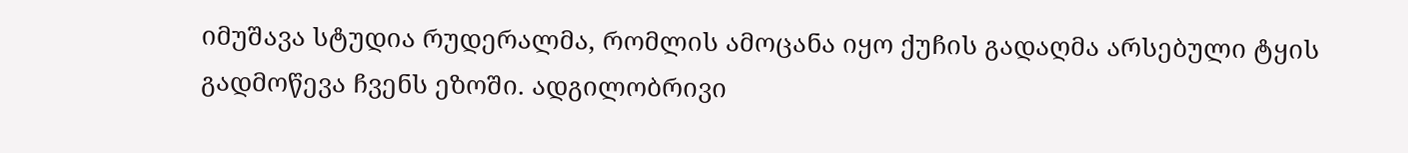იმუშავა სტუდია რუდერალმა, რომლის ამოცანა იყო ქუჩის გადაღმა არსებული ტყის გადმოწევა ჩვენს ეზოში. ადგილობრივი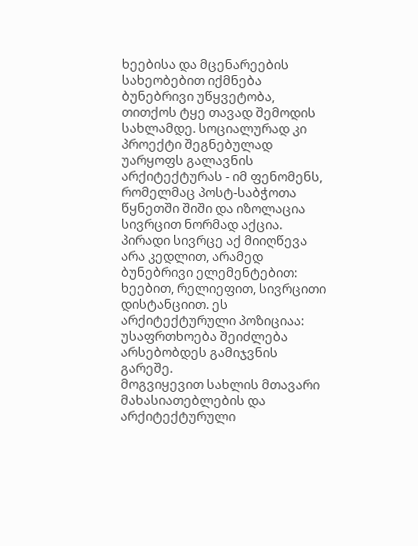ხეებისა და მცენარეების სახეობებით იქმნება ბუნებრივი უწყვეტობა, თითქოს ტყე თავად შემოდის სახლამდე. სოციალურად კი პროექტი შეგნებულად უარყოფს გალავნის არქიტექტურას ‐ იმ ფენომენს, რომელმაც პოსტ‐საბჭოთა წყნეთში შიში და იზოლაცია სივრცით ნორმად აქცია. პირადი სივრცე აქ მიიღწევა არა კედლით, არამედ ბუნებრივი ელემენტებით: ხეებით, რელიეფით, სივრცითი დისტანციით. ეს არქიტექტურული პოზიციაა: უსაფრთხოება შეიძლება არსებობდეს გამიჯვნის გარეშე.
მოგვიყევით სახლის მთავარი მახასიათებლების და არქიტექტურული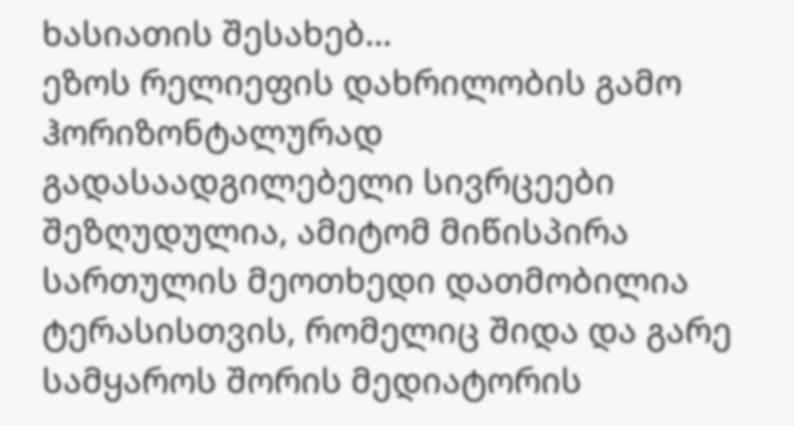ხასიათის შესახებ…
ეზოს რელიეფის დახრილობის გამო ჰორიზონტალურად გადასაადგილებელი სივრცეები შეზღუდულია, ამიტომ მიწისპირა სართულის მეოთხედი დათმობილია ტერასისთვის, რომელიც შიდა და გარე სამყაროს შორის მედიატორის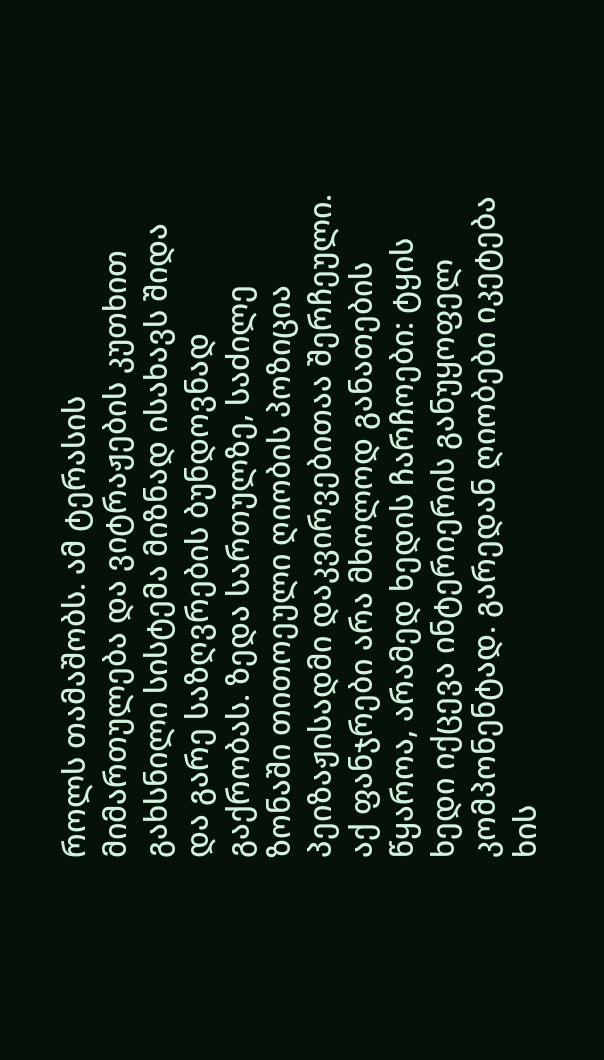როლს თამაშობს. ამ ტერასის მიმართულება და ვიტრაჟების კუთხით გახსნილი სისტემა მიზნად ისახავს შიდა და გარე საზღვრების ბუნდოვნად გაქრობას. ზედა სართულზე, საძილე ზონაში თითოეული ღიობის პოზიცია პეიზაჟისადმი დაკვირვებითაა შერჩეული. აქ ფანჯრები არა მხოლოდ განათების წყაროა, არამედ ხედის ჩარჩოები: ტყის ხედი იქცევა ინტერიერის განუყოფელ კომპონენტად. გარედან ღიობები იკეტება ხის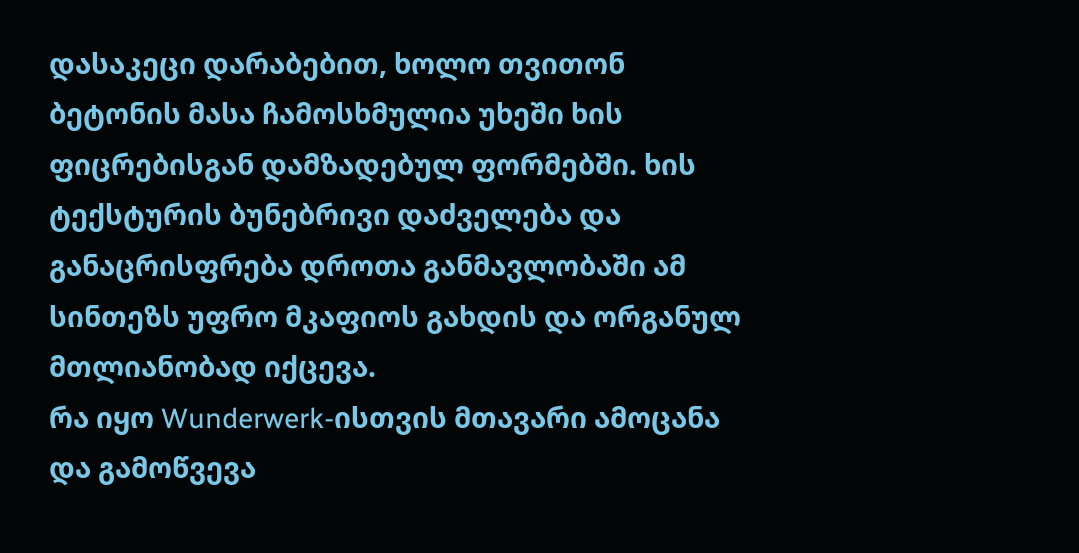დასაკეცი დარაბებით, ხოლო თვითონ ბეტონის მასა ჩამოსხმულია უხეში ხის ფიცრებისგან დამზადებულ ფორმებში. ხის ტექსტურის ბუნებრივი დაძველება და განაცრისფრება დროთა განმავლობაში ამ სინთეზს უფრო მკაფიოს გახდის და ორგანულ მთლიანობად იქცევა.
რა იყო Wunderwerk‐ისთვის მთავარი ამოცანა და გამოწვევა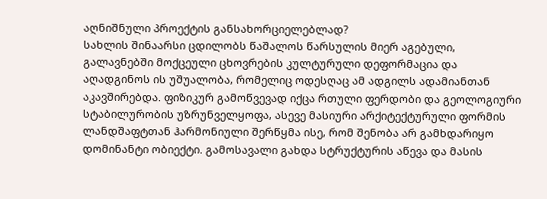აღნიშნული პროექტის განსახორციელებლად?
სახლის შინაარსი ცდილობს წაშალოს წარსულის მიერ აგებული, გალავნებში მოქცეული ცხოვრების კულტურული დეფორმაცია და აღადგინოს ის უშუალობა, რომელიც ოდესღაც ამ ადგილს ადამიანთან აკავშირებდა. ფიზიკურ გამოწვევად იქცა რთული ფერდობი და გეოლოგიური სტაბილურობის უზრუნველყოფა, ასევე მასიური არქიტექტურული ფორმის ლანდშაფტთან ჰარმონიული შერწყმა ისე, რომ შენობა არ გამხდარიყო დომინანტი ობიექტი. გამოსავალი გახდა სტრუქტურის აწევა და მასის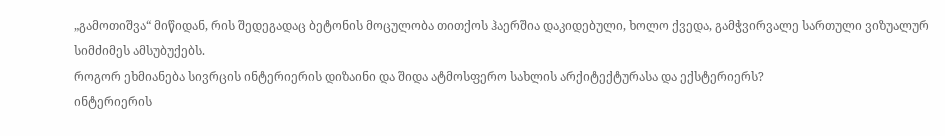„გამოთიშვა“ მიწიდან, რის შედეგადაც ბეტონის მოცულობა თითქოს ჰაერშია დაკიდებული, ხოლო ქვედა, გამჭვირვალე სართული ვიზუალურ სიმძიმეს ამსუბუქებს.
როგორ ეხმიანება სივრცის ინტერიერის დიზაინი და შიდა ატმოსფერო სახლის არქიტექტურასა და ექსტერიერს?
ინტერიერის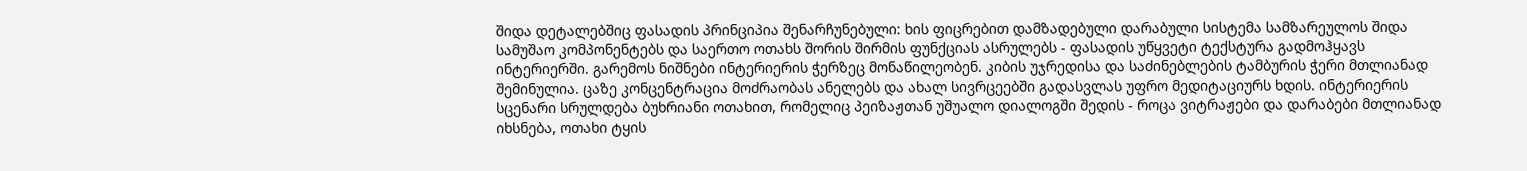შიდა დეტალებშიც ფასადის პრინციპია შენარჩუნებული: ხის ფიცრებით დამზადებული დარაბული სისტემა სამზარეულოს შიდა სამუშაო კომპონენტებს და საერთო ოთახს შორის შირმის ფუნქციას ასრულებს ‐ ფასადის უწყვეტი ტექსტურა გადმოჰყავს ინტერიერში. გარემოს ნიშნები ინტერიერის ჭერზეც მონაწილეობენ. კიბის უჯრედისა და საძინებლების ტამბურის ჭერი მთლიანად შემინულია. ცაზე კონცენტრაცია მოძრაობას ანელებს და ახალ სივრცეებში გადასვლას უფრო მედიტაციურს ხდის. ინტერიერის სცენარი სრულდება ბუხრიანი ოთახით, რომელიც პეიზაჟთან უშუალო დიალოგში შედის ‐ როცა ვიტრაჟები და დარაბები მთლიანად იხსნება, ოთახი ტყის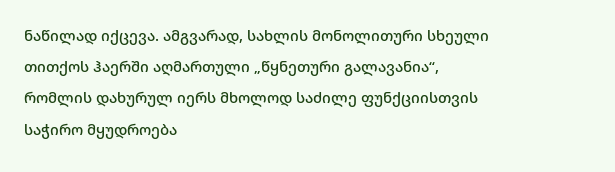ნაწილად იქცევა. ამგვარად, სახლის მონოლითური სხეული თითქოს ჰაერში აღმართული „წყნეთური გალავანია“, რომლის დახურულ იერს მხოლოდ საძილე ფუნქციისთვის საჭირო მყუდროება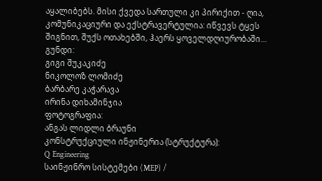აყალიბებს. მისი ქვედა სართული კი პირიქით ‐ ღია, კომუნიკაციური და ექსტრავერტულია: იწვევს ტყეს შიგნით, შუქს ოთახებში, ჰაერს ყოველდღიურობაში…
გუნდი:
გიგი შუკაკიძე
ნიკოლოზ ლომიძე
ბარბარე კაჭარავა
ირინა დიხამინჯია
ფოტოგრაფია:
ანგას ლიდლი ბრაუნი
კონსტრუქციული ინჟინერია (სტრუქტურა):
Q Engineering
საინჟინრო სისტემები (MEP) /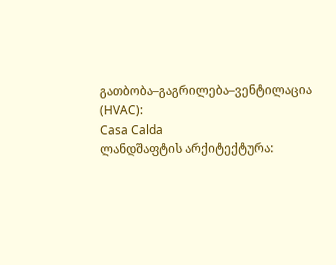გათბობა–გაგრილება–ვენტილაცია (HVAC):
Casa Calda
ლანდშაფტის არქიტექტურა: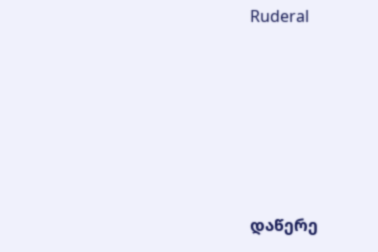Ruderal










დაწერე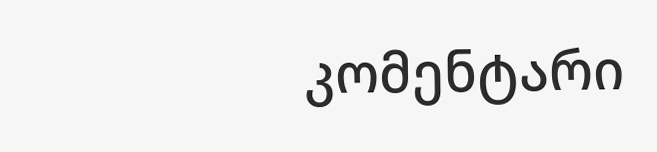კომენტარი